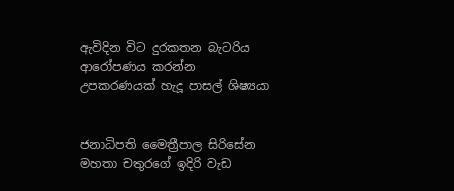ඇවිදින විට දුරකතන බැටරිය ආරෝපණය කරන්න උපකරණයක් හැදූ පාසල් ශිෂ්‍යයා


ජනාධිපති මෛත්‍රීපාල සිරිසේන මහතා චතුරගේ ඉදිරි වැඩ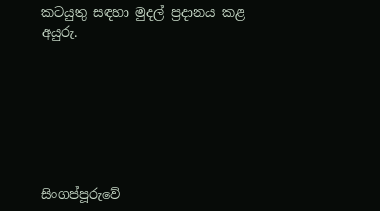කටයුතු සඳහා මුදල් ප්‍රදානය කළ අයුරු.







සිංගප්පූරුවේ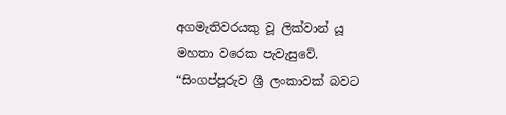අගමැතිවරයකු වූ ලික්වාන් යූ මහතා වරෙක පැවැසුවේ. “සිංගප්පූරුව ශ්‍රී ලංකාවක් බවට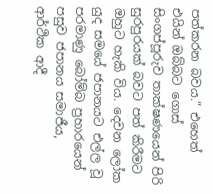පත්කරන බවය.” එහෙත් එයින් ඔබ්බට ගොස් සිංගප්පූරුව තාක්ෂණයෙන් පිරි සුරපුරයක් බවට පත් කිරීමට ඔහුට හැකි විය. දෙවන ලෝක යුද සමයේ ජපානයට එල්ල වූ පරමාණු බෝම්බ ප්‍රහාරයෙන් පසුව ජපානය සමාජීය, ආර්ථික ආදී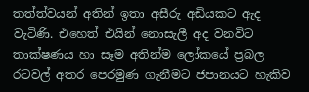තත්ත්වයන් අතින් ඉතා අසීරු අඩියකට ඇද වැටිණි. එහෙත් එයින් නොසැලී අද වනවිට තාක්ෂණය හා සෑම අතින්ම ලෝකයේ ප්‍රබල රටවල් අතර පෙරමුණ ගැනීමට ජපානයට හැකිව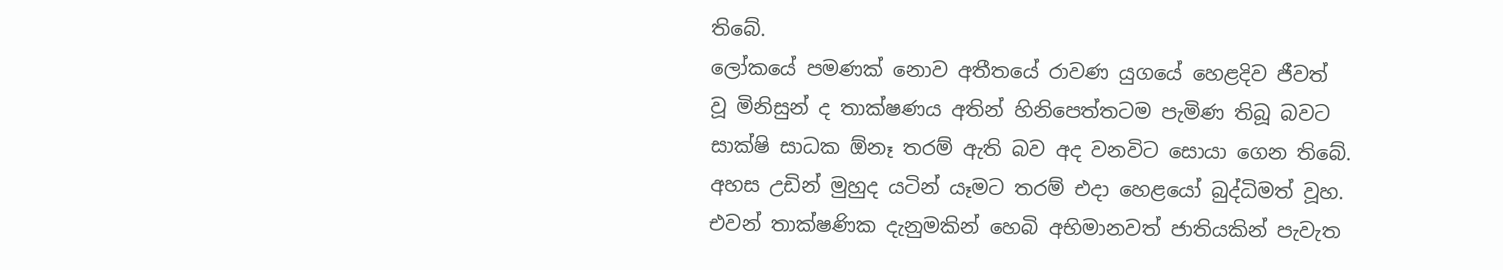තිබේ.
ලෝකයේ පමණක් නොව අතීතයේ රාවණ යුගයේ හෙළදිව ජීවත් වූ ‍මිනිසුන් ද තාක්ෂණය අතින් හිනිපෙත්තටම පැමිණ තිබූ බවට සාක්ෂි සාධක ඕනෑ තරම් ඇති බව අද වනවිට සොයා ගෙන තිබේ. අහස උඩින් මුහුද යටින් යෑමට තරම් එදා හෙළයෝ බුද්ධිමත් වූහ. එවන් තාක්ෂණික දැනුමකින් හෙබි අභිමානවත් ජාතියකින් පැවැත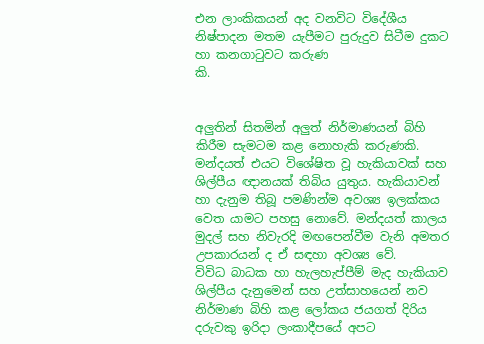එන ලාංකිකයන් අද වනවිට විදේශීය නිෂ්පාදන මතම යැපීමට පුරුදුව සිටීම දුකට හා කනගාටුවට කරුණ
කි.


අලුතින් සිතමින් අලුත් නිර්මාණයන් බිහි කිරීම සැමටම කළ නොහැකි කරුණකි. මන්දයත් එයට විශේෂිත වූ හැකියාවක් සහ ශිල්පීය ඥානයක් තිබිය යුතුය. හැකියාවන් හා දැනුම තිබූ පමණින්ම අවශ්‍ය ඉලක්කය වෙත යාමට පහසු නොවේ. මන්දයත් කාලය මුදල් සහ නිවැරදි මඟපෙන්වීම වැනි අමතර උපකාරයන් ද ඒ සඳහා අවශ්‍ය වේ.
විවිධ බාධක හා හැලහැප්පීම් මැද හැකියාව ශිල්පීය දැනුමෙන් සහ උත්සාහයෙන් නව නිර්මාණ බිහි කළ ලෝකය ජයගත් දිරිය දරුවකු ඉරිදා ලංකාදීපයේ අපට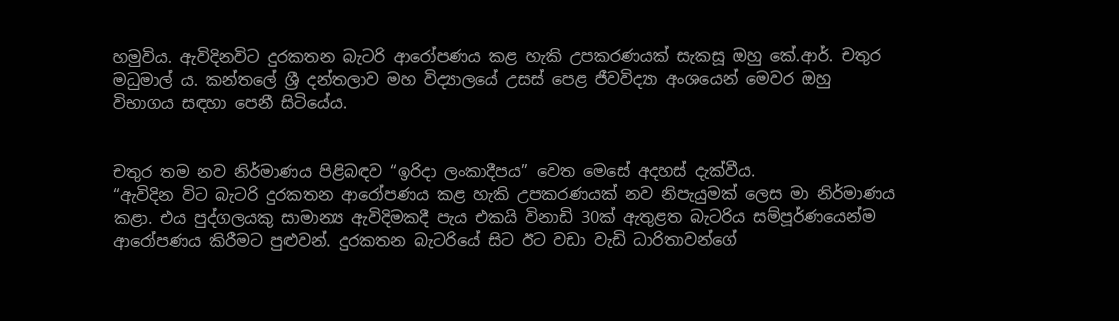හමුවිය. ඇවිදිනවිට දුරකතන බැටරි ආරෝපණය කළ හැකි උපකරණයක් සැකසූ ඔහු කේ.ආර්. චතුර මධුමාල් ය. කන්තලේ ශ්‍රී දන්තලාව මහ විද්‍යාලයේ උසස් පෙළ ජීවවිද්‍යා අංශයෙන් මෙවර ඔහු විභාගය සඳහා පෙනී සිටියේය.


චතුර තම නව නිර්මාණය පිළිබඳව “ඉරිදා ලංකාදීපය” වෙත මෙසේ අදහස් දැක්වීය.
“ඇවිදින විට බැටරි දුරකතන ආරෝපණය කළ හැකි උපකරණයක් නව නිපැයුමක් ලෙස මා නිර්මාණය කළා. එය පුද්ගලයකු සාමාන්‍ය ඇවිදිමකදී පැය එකයි විනාඩි 30ක් ඇතුළත බැටරිය සම්පූර්ණයෙන්ම ආරෝපණය කිරීමට පුළුවන්. දුරකතන බැටරියේ සිට ඊට වඩා වැඩි ධාරිතාවන්ගේ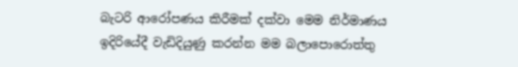බැටරි ආරෝපණය කිරීමක් දක්වා මෙම නිර්මාණය ඉදිරියේදී වැඩිදියුණු කරන්න මම බලාපොරොත්තු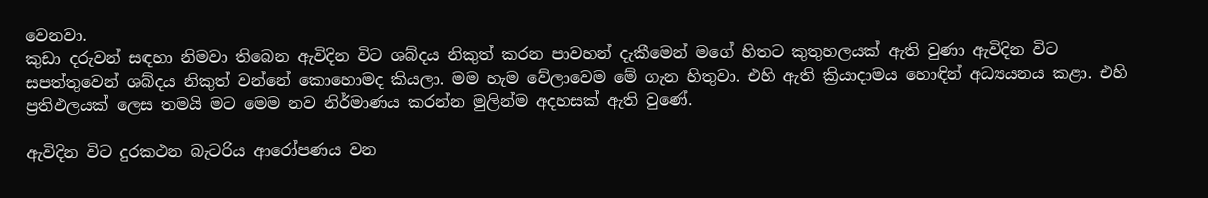වෙනවා.
කුඩා දරුවන් සඳහා නිමවා තිබෙන ඇවිදින විට ශබ්දය නිකුත් කරන පාවහන් දැකීමෙන් මගේ හිතට කුතුහලයක් ඇති වුණා ඇවිදින විට සපත්තුවෙන් ශබ්දය නිකුත් වන්නේ කොහොමද කියලා. මම හැම වේලාවෙම මේ ගැන හිතුවා. එහි ඇති ක්‍රියාදාමය හොඳින් අධ්‍යයනය කළා. එහි ප්‍රතිඵලයක් ලෙස තමයි මට මෙම නව නිර්මාණය කරන්න මුලින්ම අදහසක් ඇති වුණේ.

ඇවිදින විට දුරකථන බැටරිය ආරෝපණය වන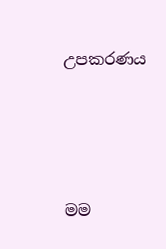උපකරණය






මම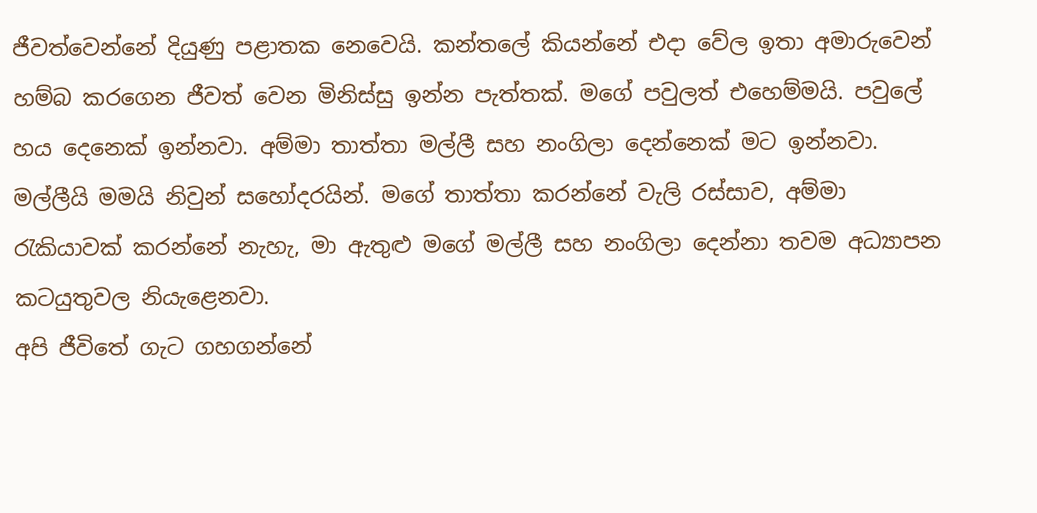ජීවත්වෙන්නේ දියුණු පළාතක නෙවෙයි. කන්තලේ කියන්නේ එදා වේල ඉතා අමාරුවෙන් හම්බ කරගෙන ජීවත් වෙන මිනිස්සු ඉන්න පැත්තක්. මගේ පවුලත් එහෙම්මයි. පවුලේ හය දෙනෙක් ඉන්නවා. අම්මා තාත්තා මල්ලී සහ නංගිලා දෙන්නෙක් මට ඉන්නවා. මල්ලීයි මමයි නිවුන් සහෝදරයින්. මගේ තාත්තා කරන්නේ වැලි රස්සාව, අම්මා රැකියාවක් කරන්නේ නැහැ, මා ඇතුළු මගේ මල්ලී සහ නංගිලා දෙන්නා තවම අධ්‍යාපන කටයුතුවල නියැළෙනවා.
අපි ජීවිතේ ගැට ගහගන්නේ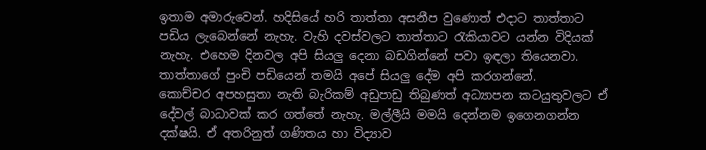ඉතාම අමාරුවෙන්. හදිසියේ හරි තාත්තා අසනීප වුණොත් එදාට තාත්තාට පඩිය ලැබෙන්නේ නැහැ. වැහි දවස්වලට තාත්තාට රැකියාවට යන්න විදියක් නැහැ. එහෙම දිනවල අපි සියලු දෙනා බඩගින්නේ පවා ඉඳලා තියෙනවා. තාත්තාගේ පුංචි පඩියෙන් තමයි අපේ සියලු දේම අපි කරගන්නේ.
කොච්චර අපහසුතා නැති බැරිකම් අඩුපාඩු තිබුණත් අධ්‍යාපන කටයුතුවලට ඒ දේවල් බාධාවක් කර ගත්තේ නැහැ. මල්ලීයි මමයි දෙන්නම ඉගෙනගන්න දක්ෂයි. ඒ අතරිනුත් ගණිතය හා විද්‍යාව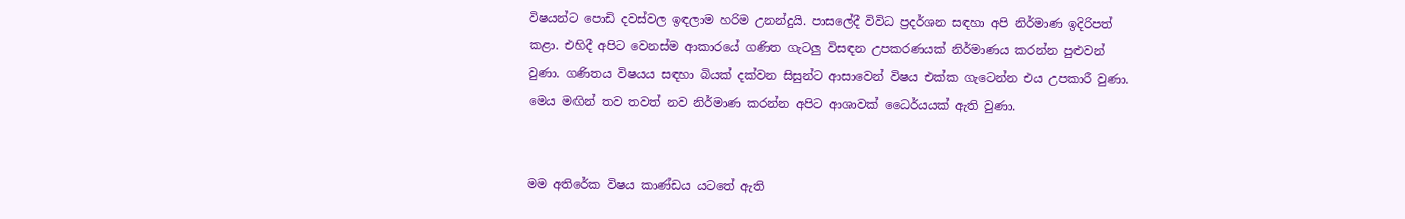විෂයන්ට පොඩි දවස්වල ඉඳලාම හරිම උනන්දුයි. පාසලේදී විවිධ ප්‍රදර්ශන සඳහා අපි නිර්මාණ ඉදිරිපත් කළා. එහිදී අපිට වෙනස්ම ආකාරයේ ගණිත ගැටලු විසඳන උපකරණයක් නිර්මාණය කරන්න පුළුවන් වුණා. ගණිතය විෂයය සඳහා බියක් දක්වන සිසුන්ට ආසාවෙන් විෂය එක්ක ගැටෙන්න එය උපකාරී වුණා. මෙය මඟින් තව තවත් නව නිර්මාණ කරන්න අපිට ආශාවක් ධෛර්යයක් ඇති වුණා.


මම අතිරේක විෂය කාණ්ඩය යටතේ ඇති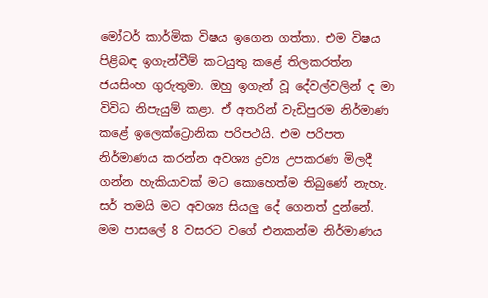මෝටර් කාර්මික විෂය ඉගෙන ගත්තා. එම විෂය පිළිබඳ ඉගැන්වීම් කටයුතු කළේ තිලකරත්න ජයසිංහ ගුරුතුමා. ඔහු ඉගැන් වූ දේවල්වලින් ද මා විවිධ නිපැයුම් කළා. ඒ අතරින් වැඩිපුරම නිර්මාණ කළේ ඉලෙක්ට්‍රොනික පරිපථයි. එම පරිපත නිර්මාණය කරන්න අවශ්‍ය ද්‍රව්‍ය උපකරණ මිලදී ගන්න හැකියාවක් මට කොහෙත්ම තිබුණේ නැහැ. සර් තමයි මට අවශ්‍ය සියලු දේ ගෙනත් දුන්නේ.
මම පාසලේ 8 වසරට වගේ එනකන්ම නිර්මාණය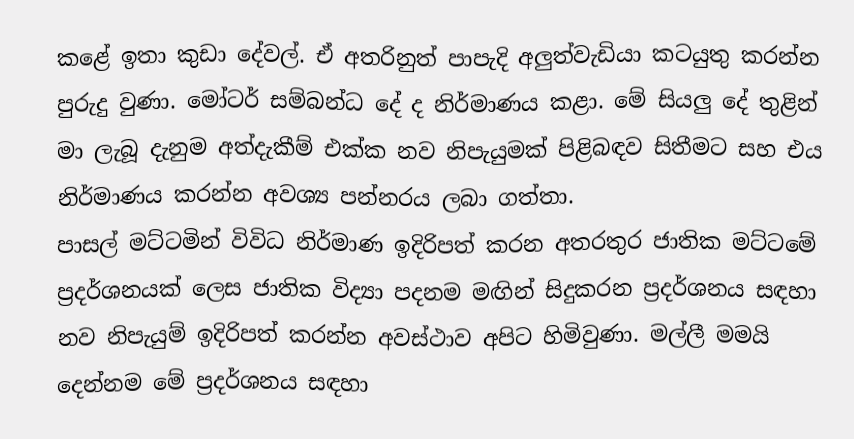කළේ ඉතා කුඩා දේවල්. ඒ අතරිනුත් පාපැදි අලුත්වැඩියා කටයුතු කරන්න පුරුදු වුණා. මෝටර් සම්බන්ධ දේ ද නිර්මාණය කළා. මේ සියලු දේ තුළින් මා ලැබූ දැනුම අත්දැකීම් එක්ක නව නිපැයුමක් පිළිබඳව සිතීමට සහ එය නිර්මාණය කරන්න අවශ්‍ය පන්නරය ලබා ගත්තා.
පාසල් මට්ටමින් විවිධ නිර්මාණ ඉදිරිපත් කරන අතරතුර ජාතික මට්ටමේ ප්‍රදර්ශනයක් ලෙස ජාතික විද්‍යා පදනම මඟින් සිදුකරන ප්‍රදර්ශනය සඳහා නව නිපැයුම් ඉදිරිපත් කරන්න අවස්ථාව අපිට හිමිවුණා. මල්ලී මමයි දෙන්නම මේ ප්‍රදර්ශනය සඳහා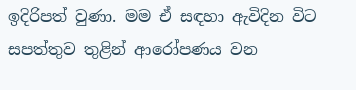ඉදිරිපත් වුණා. මම ඒ සඳහා ඇවිදින විට සපත්තුව තුළින් ආරෝපණය වන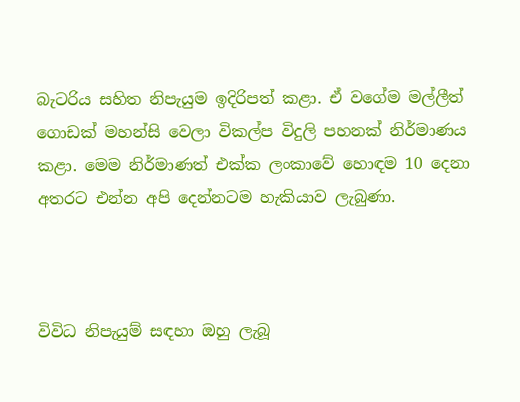බැටරිය සහිත නිපැයුම ඉදිරිපත් කළා. ඒ වගේම මල්ලීත් ගොඩක් මහන්සි වෙලා විකල්ප විදුලි පහනක් නිර්මාණය කළා. මෙම නිර්මාණත් එක්ක ලංකාවේ හොඳම 10 දෙනා අතරට එන්න අපි දෙන්නටම හැකියාව ලැබුණා.



විවිධ නිපැයුම් සඳහා ඔහු ලැබූ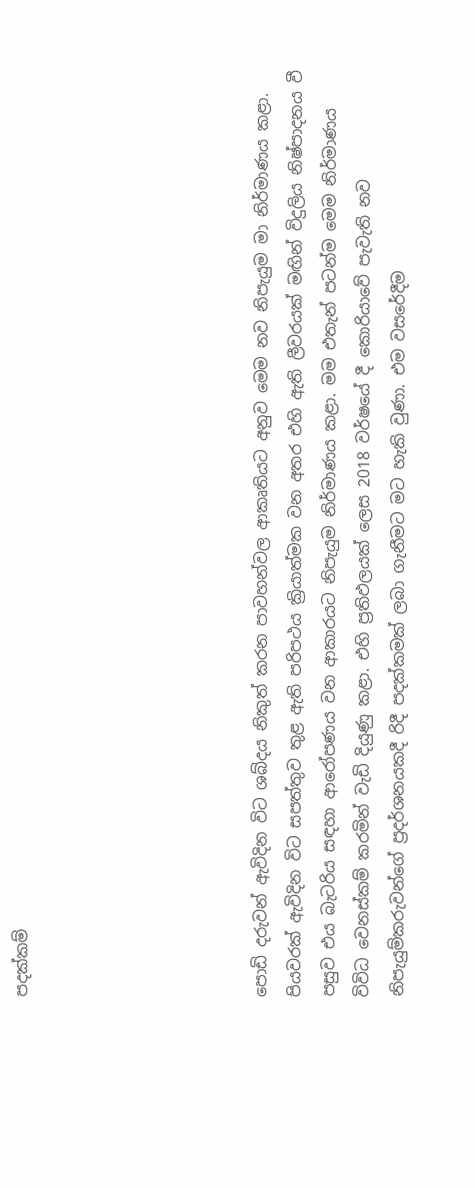පදක්කම්






පොඩි දරුවන් ඇවිදින විට ශබ්දය නිකුත් කරන පාවහන්වල ආකෘතියට අනුව මෙම නව නිපැයුම මා නිර්මාණය කළා. පියවරක් ඇවිදින විට සපත්තුව තුළ ඇති පරිපථය ක්‍රියාත්මක වන අතර එහි ඇති ලීවරයක් මඟින් විදුලිය නිෂ්පාදනය වී පසුව එය බැටරිය සඳහා ආරෝපණය වන ආකාරයට නිපැයුම නිර්මාණය කළා. මම එතැන් පටන්ම මෙම නිර්මාණය විවිධ වෙනස්කම් කරමින් වැඩි දියුණු කළා. එහි ප්‍රතිඵලයක් ලෙස 2018 වර්ෂයේ දී කොරියාවේ පැවැති නව නිපැයුම්කරුවන්ගේ ප්‍රදර්ශනයකදී රිදී පදක්කමක් ලබා ගැනීමට මට හැකි වුණා. එම වසරේදීම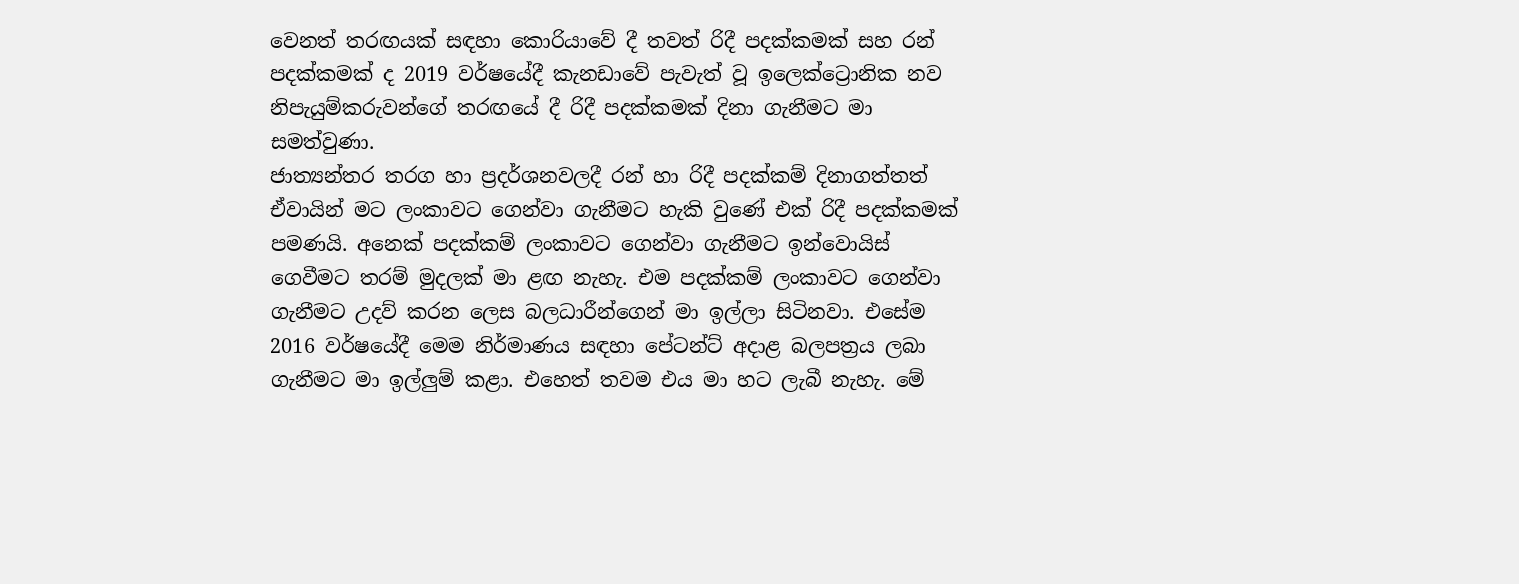වෙනත් තරඟයක් සඳහා කොරියාවේ දී තවත් රිදී පදක්කමක් සහ රන් පදක්කමක් ද 2019 වර්ෂයේදී කැනඩාවේ පැවැත් වූ ඉලෙක්ට්‍රොනික නව නිපැයුම්කරුවන්ගේ තරඟයේ දී රිදී පදක්කමක් දිනා ගැනීමට මා සමත්වුණා.
ජාත්‍යන්තර තරග හා ප්‍රදර්ශනවලදී රන් හා රිදී පදක්කම් දිනාගත්තත් ඒවායින් මට ලංකාවට ගෙන්වා ගැනීමට හැකි වුණේ එක් රිදී පදක්කමක් පමණයි. අනෙක් පදක්කම් ලංකාවට ගෙන්වා ගැනීමට ඉන්වොයිස් ගෙවීමට තරම් මුදලක් මා ළඟ නැහැ. එම පදක්කම් ලංකාවට ගෙන්වා ගැනීමට උදව් කරන ලෙස බලධාරීන්ගෙන් මා ඉල්ලා සිටිනවා. එසේම 2016 වර්ෂයේදී මෙම නිර්මාණය සඳහා පේටන්ට් අදාළ බලපත්‍රය ලබා ගැනීමට මා ඉල්ලුම් කළා. එහෙත් තවම එය මා හට ලැබී නැහැ. මේ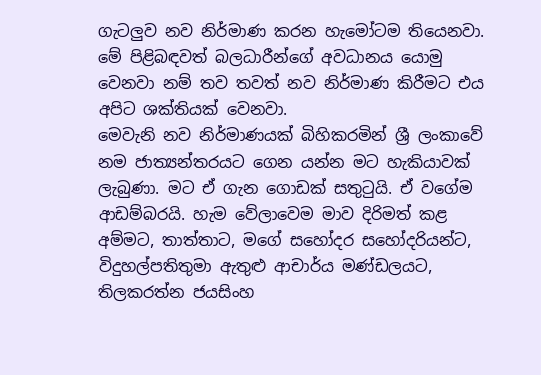ගැටලුව නව නිර්මාණ කරන හැමෝටම තියෙනවා. මේ පිළිබඳවත් බලධාරීන්ගේ අවධානය යොමු වෙනවා නම් තව තවත් නව නිර්මාණ කිරීමට එය අපිට ශක්තියක් වෙනවා.
මෙවැනි නව නිර්මාණයක් බිහිකරමින් ශ්‍රී ලංකාවේ නම ජාත්‍යන්තරයට ගෙන යන්න මට හැකියාවක් ලැබුණා. මට ඒ ගැන ගොඩක් සතුටුයි. ඒ වගේම ආඩම්බරයි. හැම වේලාවෙම මාව දිරිමත් කළ අම්මට, තාත්තාට‌, මගේ සහෝදර සහෝදරියන්ට‌, විදුහල්පතිතුමා ඇතුළු ආචාර්ය මණ්ඩලයට, තිලකරත්න ජයසිංහ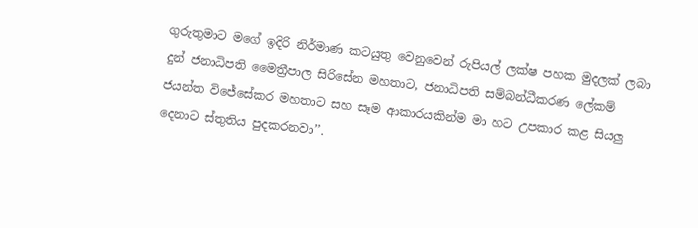ගුරුතුමාට මගේ ඉදිරි නිර්මාණ කටයුතු වෙනුවෙන් රුපියල් ලක්ෂ පහක මුදලක් ලබා දුන් ජනාධිපති මෛත්‍රීපාල සිරිසේන මහතාට, ජනාධිපති සම්බන්ධීකරණ ලේකම් ජයන්ත විජේසේකර මහතාට සහ සෑම ආකාරයකින්ම මා හට උපකාර කළ සියලු දෙනාට ස්තුතිය පුදකරනවා’’.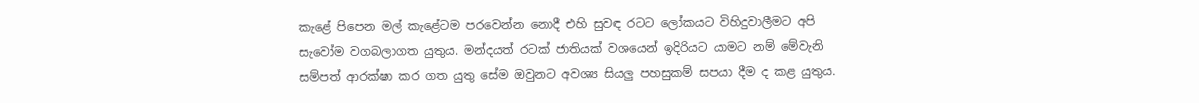කැළේ පිපෙන මල් කැළේටම පරවෙන්න නොදී එහි සුවඳ රටට ලෝකයට විහිදුවාලීමට අපි සැවෝම වගබලාගත යුතුය. මන්දයත් රටක් ජාතියක් වශයෙන් ඉදිරියට යාමට නම් මේවැනි සම්පත් ආරක්ෂා කර ගත යුතු සේම ඔවුනට අවශ්‍ය සියලු පහසුකම් සපයා දීම ද කළ යුතුය.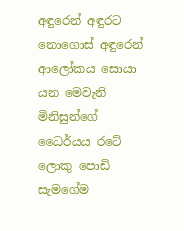අඳුරෙන් අඳුරට නොගොස් අඳුරෙන් ආලෝකය සොයා යන මෙවැනි මිනිසුන්ගේ ධෛර්යය රටේ ලොකු පොඩි සැමගේම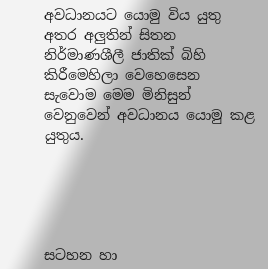අවධානයට යොමු විය යුතු අතර අලුතින් සිතන නිර්මාණශීලී ජාතික් බිහි කිරීමෙහිලා වෙහෙසෙන සැවොම මෙම මිනිසුන් වෙනුවෙන් අවධානය යොමු කළ යුතුය.





සටහන හා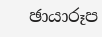ඡායාරූප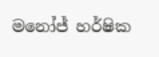මනෝජ් හර්ෂික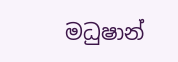මධුෂාන්